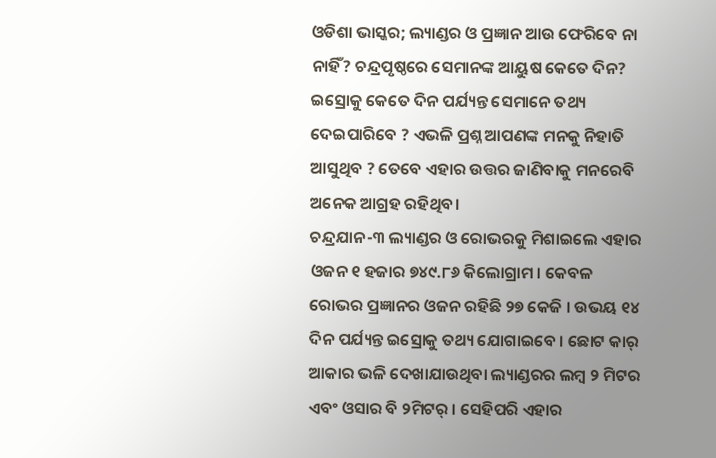ଓଡିଶା ଭାସ୍କର; ଲ୍ୟାଣ୍ଡର ଓ ପ୍ରଜ୍ଞାନ ଆଉ ଫେରିବେ ନା ନାହିଁ? ଚନ୍ଦ୍ରପୃଷ୍ଠରେ ସେମାନଙ୍କ ଆୟୁଷ କେତେ ଦିନ? ଇସ୍ରୋକୁ କେତେ ଦିନ ପର୍ଯ୍ୟନ୍ତ ସେମାନେ ତଥ୍ୟ ଦେଇପାରିବେ ? ଏଭଳି ପ୍ରଶ୍ନ ଆପଣଙ୍କ ମନକୁ ନିହାତି ଆସୁଥିବ ? ତେବେ ଏହାର ଉତ୍ତର ଜାଣିବାକୁ ମନରେବି ଅନେକ ଆଗ୍ରହ ରହିଥିବ।
ଚନ୍ଦ୍ରଯାନ-୩ ଲ୍ୟାଣ୍ଡର ଓ ରୋଭରକୁ ମିଶାଇଲେ ଏହାର ଓଜନ ୧ ହଜାର ୭୪୯.୮୬ କିଲୋଗ୍ରାମ । କେବଳ ରୋଭର ପ୍ରଜ୍ଞାନର ଓଜନ ରହିଛି ୨୭ କେଜି । ଉଭୟ ୧୪ ଦିନ ପର୍ଯ୍ୟନ୍ତ ଇସ୍ରୋକୁ ତଥ୍ୟ ଯୋଗାଇବେ । ଛୋଟ କାର୍ ଆକାର ଭଳି ଦେଖାଯାଉଥିବା ଲ୍ୟାଣ୍ଡରର ଲମ୍ବ ୨ ମିଟର ଏବଂ ଓସାର ବି ୨ମିଟର୍ । ସେହିପରି ଏହାର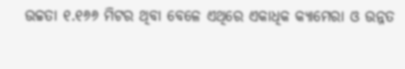ଉଚ୍ଚତା ୧.୧୬୬ ମିଟର ଥିବା ବେଳେ ଏଥିରେ ଏକାଧିକ କ୍ୟାମେରା ଓ ଉନ୍ନତ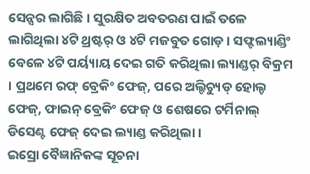ସେନ୍ସର ଲାଗିଛି । ସୁରକ୍ଷିତ ଅବତରଣ ପାଇଁ ତଳେ ଲାଗିଥିଲା ୪ଟି ଥ୍ରଷ୍ଟର୍ ଓ ୪ଟି ମଜବୁତ ଗୋଡ଼ । ସଫ୍ଟଲ୍ୟାଣ୍ଡିଂ ବେଳେ ୪ଟି ପର୍ୟ୍ୟାୟ ଦେଇ ଗତି କରିଥିଲା ଲ୍ୟାଣ୍ଡର୍ ବିକ୍ରମ । ପ୍ରଥମେ ରଫ୍ ବ୍ରେକିଂ ଫେଜ୍, ପରେ ଅଲ୍ଟିଚ୍ୟୁଡ୍ ହୋଲ୍ଡ ଫେଜ୍, ଫାଇନ୍ ବ୍ରେକିଂ ଫେଜ୍ ଓ ଶେଷରେ ଟର୍ମିନାଲ୍ ଡିସେଣ୍ଟ ଫେଜ୍ ଦେଇ ଲ୍ୟାଣ୍ଡ କରିଥିଲା ।
ଇସ୍ରୋ ବୈଜ୍ଞାନିକଙ୍କ ସୂଚନା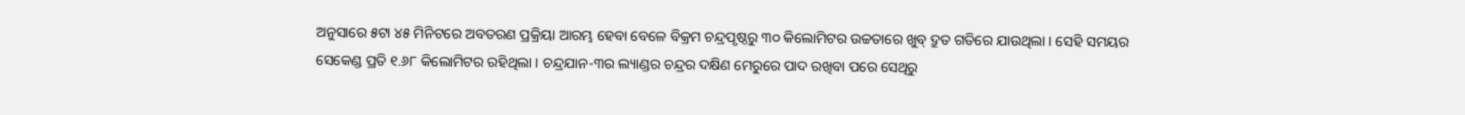ଅନୁସାରେ ୫ଟା ୪୫ ମିନିଟରେ ଅବତରଣ ପ୍ରକ୍ରିୟା ଆରମ୍ଭ ହେବା ବେଳେ ବିକ୍ରମ ଚନ୍ଦ୍ରପୃଷ୍ଠରୁ ୩୦ କିଲୋମିଟର ଉଚ୍ଚତାରେ ଖୁବ୍ ଦ୍ରୁତ ଗତିରେ ଯାଉଥିଲା । ସେହି ସମୟର ସେକେଣ୍ଡ ପ୍ରତି ୧.୬୮ କିଲୋମିଟର ରହିଥିଲା । ଚନ୍ଦ୍ରଯାନ-୩ର ଲ୍ୟାଣ୍ଡର ଚନ୍ଦ୍ରର ଦକ୍ଷିଣ ମେରୁରେ ପାଦ ରଖିବା ପରେ ସେଥିରୁ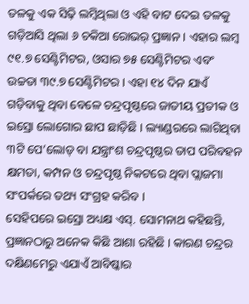ତଳକୁ ଏକ ସିଢ଼ି ଲମ୍ବିଥିଲା ଓ ଏହି ବାଟ ଦେଇ ତଳକୁ ଗଡ଼ିଆସି ଥିଲା ୬ ଚକିଆ ରୋଭର୍ ପ୍ରଜ୍ଞାନ । ଏହାର ଲମ୍ବ ୯୧.୭ ସେଣ୍ଟିମିଟର, ଓସାର ୭୫ ସେଣ୍ଟିମିଟର ଏବଂ ଉଚ୍ଚତା ୩୯.୭ ସେଣ୍ଟିମିଟର । ଏହା ୧୪ ଦିନ ଯାଏଁ ଗଡ଼ିବାକୁ ଥିବା ବେଳେ ଚନ୍ଦ୍ରପୃଷ୍ଠରେ ଜାତୀୟ ପ୍ରତୀକ ଓ ଇସ୍ରୋ ଲୋଗୋର ଛାପ ଛାଡ଼ିଛି । ଲ୍ୟାଣ୍ଡରରେ ଲାଗିଥିବା ୩ଟି ପେ’ଲୋଡ୍ ବା ଯନ୍ତ୍ରାଂଶ ଚନ୍ଦ୍ରପୃଷ୍ଠର ତାପ ପରିବହନ କ୍ଷମତା, କମ୍ପନ ଓ ଚନ୍ଦ୍ରପୃଷ୍ଠ ନିକଟରେ ଥିବା ପ୍ଲାଜମା ସଂପର୍କରେ ତଥ୍ୟ ସଂଗ୍ରହ କରିବ ।
ସେହିପରେ ଇସ୍ରୋ ଅଧ୍ୟକ୍ଷ ଏସ୍. ସୋମନାଥ କହିଛନ୍ତି, ପ୍ରଜ୍ଞାନଠାରୁ ଅନେକ କିଛି ଆଶା ରହିଛି । କାରଣ ଚନ୍ଦ୍ରର ଦକ୍ଷିଣମେରୁ ଏଯାଏଁ ଆବିଷ୍କାର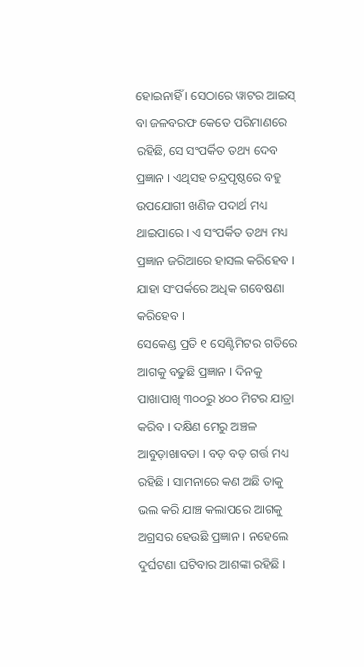ହୋଇନାହିଁ । ସେଠାରେ ୱାଟର ଆଇସ୍ ବା ଜଳବରଫ କେତେ ପରିମାଣରେ ରହିଛି, ସେ ସଂପର୍କିତ ତଥ୍ୟ ଦେବ ପ୍ରଜ୍ଞାନ । ଏଥିସହ ଚନ୍ଦ୍ରପୃଷ୍ଠରେ ବହୁ ଉପଯୋଗୀ ଖଣିଜ ପଦାର୍ଥ ମଧ୍ୟ ଥାଇପାରେ । ଏ ସଂପର୍କିତ ତଥ୍ୟ ମଧ୍ୟ ପ୍ରଜ୍ଞାନ ଜରିଆରେ ହାସଲ କରିହେବ । ଯାହା ସଂପର୍କରେ ଅଧିକ ଗବେଷଣା କରିହେବ ।
ସେକେଣ୍ଡ ପ୍ରତି ୧ ସେଣ୍ଟିମିଟର ଗତିରେ ଆଗକୁ ବଢୁଛି ପ୍ରଜ୍ଞାନ । ଦିନକୁ ପାଖାପାଖି ୩୦୦ରୁ ୪୦୦ ମିଟର ଯାତ୍ରା କରିବ । ଦକ୍ଷିଣ ମେରୁ ଅଞ୍ଚଳ ଆବୁଡ଼ାଖାବଡା । ବଡ଼ ବଡ଼ ଗର୍ତ୍ତ ମଧ୍ୟ ରହିଛି । ସାମନାରେ କଣ ଅଛି ତାକୁ ଭଲ କରି ଯାଞ୍ଚ କଲାପରେ ଆଗକୁ ଅଗ୍ରସର ହେଉଛି ପ୍ରଜ୍ଞାନ । ନହେଲେ ଦୁର୍ଘଟଣା ଘଟିବାର ଆଶଙ୍କା ରହିଛି ।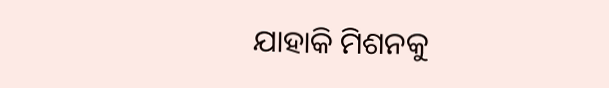ଯାହାକି ମିଶନକୁ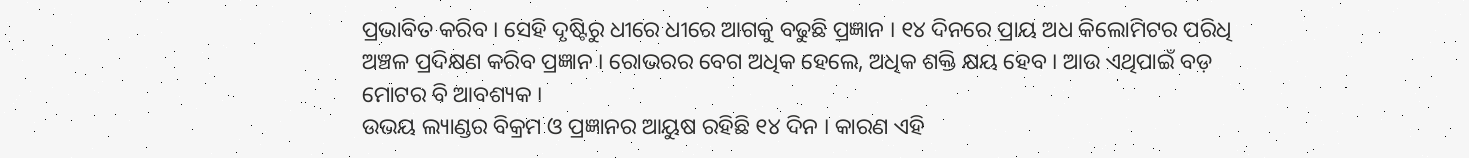ପ୍ରଭାବିତ କରିବ । ସେହି ଦୃଷ୍ଟିରୁ ଧୀରେ ଧୀରେ ଆଗକୁ ବଢୁଛି ପ୍ରଜ୍ଞାନ । ୧୪ ଦିନରେ ପ୍ରାୟ ଅଧ କିଲୋମିଟର ପରିଧି ଅଞ୍ଚଳ ପ୍ରଦିକ୍ଷଣ କରିବ ପ୍ରଜ୍ଞାନ । ରୋଭରର ବେଗ ଅଧିକ ହେଲେ, ଅଧିକ ଶକ୍ତି କ୍ଷୟ ହେବ । ଆଉ ଏଥିପାଇଁ ବଡ଼ ମୋଟର ବି ଆବଶ୍ୟକ ।
ଉଭୟ ଲ୍ୟାଣ୍ଡର ବିକ୍ରମ ଓ ପ୍ରଜ୍ଞାନର ଆୟୁଷ ରହିଛି ୧୪ ଦିନ । କାରଣ ଏହି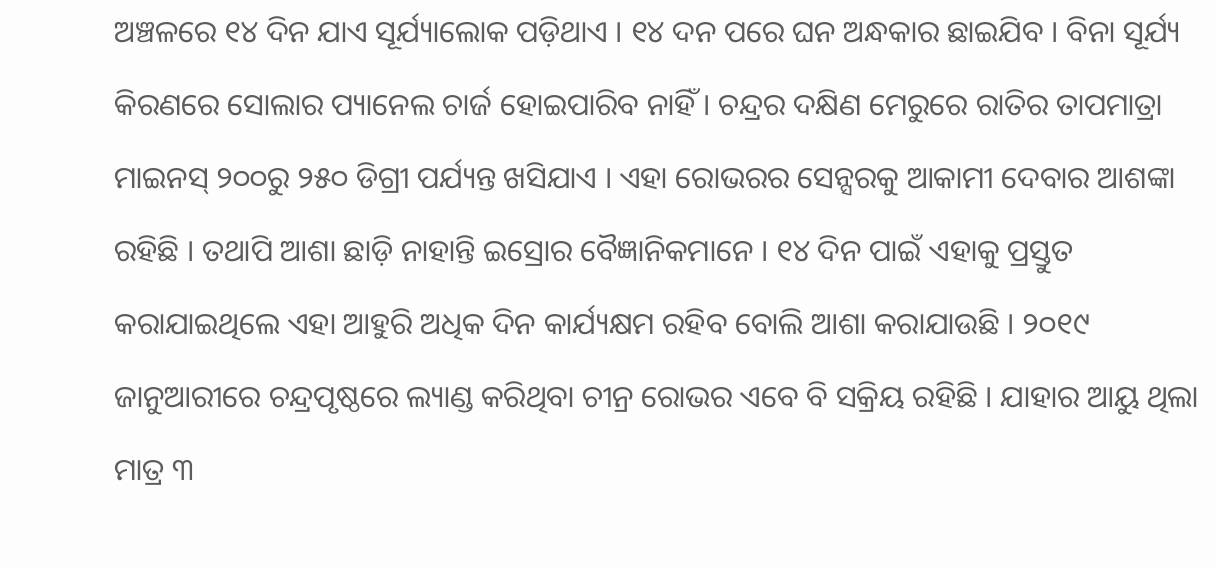ଅଞ୍ଚଳରେ ୧୪ ଦିନ ଯାଏ ସୂର୍ଯ୍ୟାଲୋକ ପଡ଼ିଥାଏ । ୧୪ ଦନ ପରେ ଘନ ଅନ୍ଧକାର ଛାଇଯିବ । ବିନା ସୂର୍ଯ୍ୟ କିରଣରେ ସୋଲାର ପ୍ୟାନେଲ ଚାର୍ଜ ହୋଇପାରିବ ନାହିଁ । ଚନ୍ଦ୍ରର ଦକ୍ଷିଣ ମେରୁରେ ରାତିର ତାପମାତ୍ରା ମାଇନସ୍ ୨୦୦ରୁ ୨୫୦ ଡିଗ୍ରୀ ପର୍ଯ୍ୟନ୍ତ ଖସିଯାଏ । ଏହା ରୋଭରର ସେନ୍ସରକୁ ଆକାମୀ ଦେବାର ଆଶଙ୍କା ରହିଛି । ତଥାପି ଆଶା ଛାଡ଼ି ନାହାନ୍ତି ଇସ୍ରୋର ବୈଜ୍ଞାନିକମାନେ । ୧୪ ଦିନ ପାଇଁ ଏହାକୁ ପ୍ରସ୍ତୁତ କରାଯାଇଥିଲେ ଏହା ଆହୁରି ଅଧିକ ଦିନ କାର୍ଯ୍ୟକ୍ଷମ ରହିବ ବୋଲି ଆଶା କରାଯାଉଛି । ୨୦୧୯ ଜାନୁଆରୀରେ ଚନ୍ଦ୍ରପୃଷ୍ଠରେ ଲ୍ୟାଣ୍ଡ କରିଥିବା ଚୀନ୍ର ରୋଭର ଏବେ ବି ସକ୍ରିୟ ରହିଛି । ଯାହାର ଆୟୁ ଥିଲା ମାତ୍ର ୩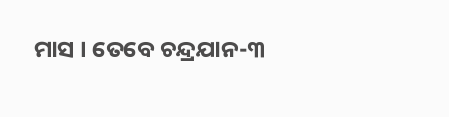ମାସ । ତେବେ ଚନ୍ଦ୍ରଯାନ-୩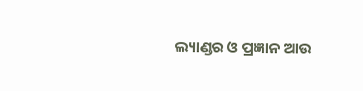ଲ୍ୟାଣ୍ଡର ଓ ପ୍ରଜ୍ଞାନ ଆଉ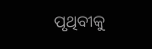ପୃଥିବୀକୁ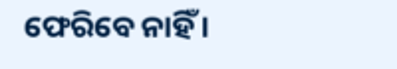ଫେରିବେ ନାହିଁ ।